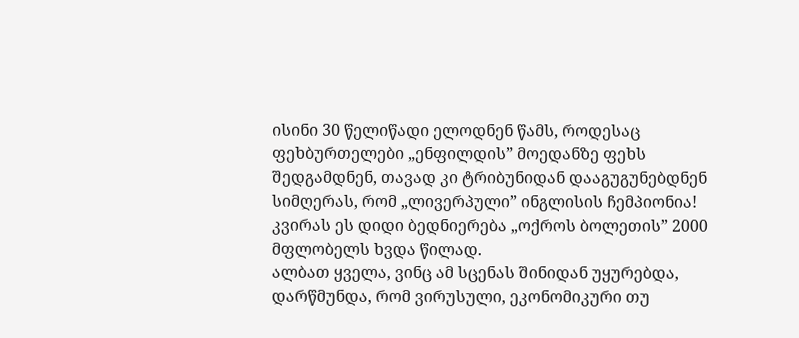ისინი 30 წელიწადი ელოდნენ წამს, როდესაც ფეხბურთელები „ენფილდის” მოედანზე ფეხს შედგამდნენ, თავად კი ტრიბუნიდან დააგუგუნებდნენ სიმღერას, რომ „ლივერპული” ინგლისის ჩემპიონია! კვირას ეს დიდი ბედნიერება „ოქროს ბოლეთის” 2000 მფლობელს ხვდა წილად.
ალბათ ყველა, ვინც ამ სცენას შინიდან უყურებდა, დარწმუნდა, რომ ვირუსული, ეკონომიკური თუ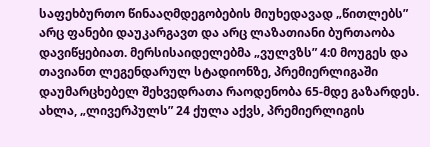საფეხბურთო წინააღმდეგობების მიუხედავად „წითლებს” არც ფანები დაუკარგავთ და არც ლაზათიანი ბურთაობა დავიწყებიათ. მერსისაიდელებმა „ვულვზს” 4:0 მოუგეს და თავიანთ ლეგენდარულ სტადიონზე, პრემიერლიგაში დაუმარცხებელ შეხვედრათა რაოდენობა 65-მდე გაზარდეს.
ახლა, „ლივერპულს” 24 ქულა აქვს, პრემიერლიგის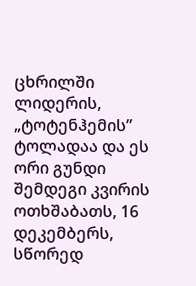ცხრილში ლიდერის, „ტოტენჰემის” ტოლადაა და ეს ორი გუნდი შემდეგი კვირის ოთხშაბათს, 16 დეკემბერს, სწორედ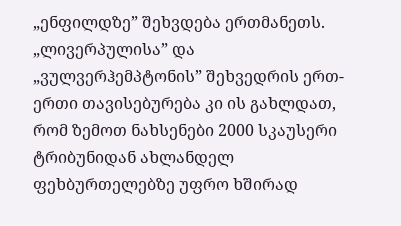„ენფილდზე” შეხვდება ერთმანეთს.
„ლივერპულისა” და „ვულვერჰემპტონის” შეხვედრის ერთ-ერთი თავისებურება კი ის გახლდათ, რომ ზემოთ ნახსენები 2000 სკაუსერი ტრიბუნიდან ახლანდელ ფეხბურთელებზე უფრო ხშირად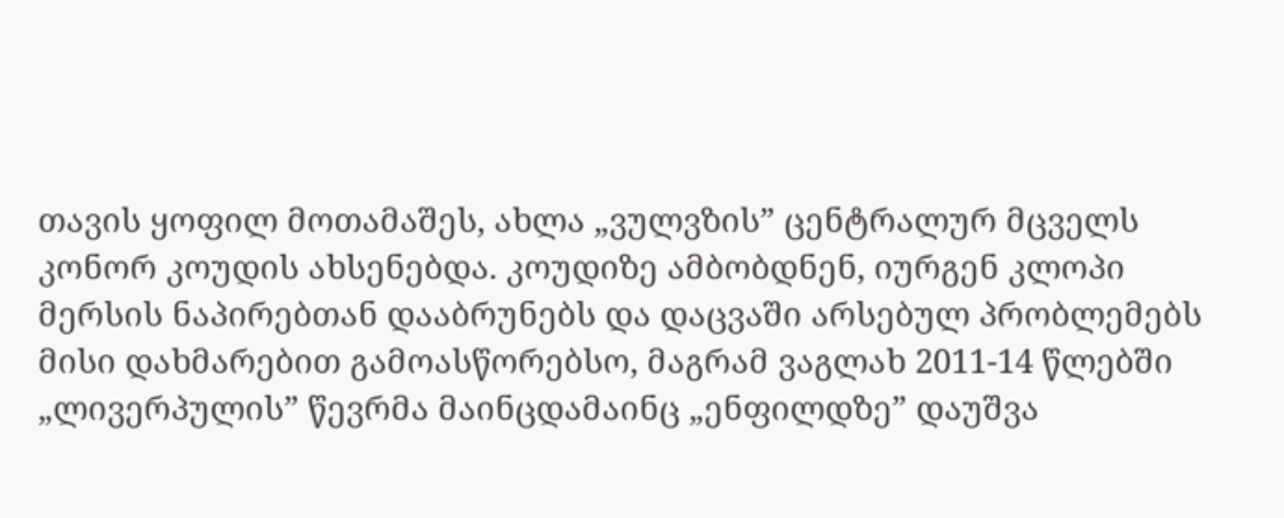თავის ყოფილ მოთამაშეს, ახლა „ვულვზის” ცენტრალურ მცველს კონორ კოუდის ახსენებდა. კოუდიზე ამბობდნენ, იურგენ კლოპი მერსის ნაპირებთან დააბრუნებს და დაცვაში არსებულ პრობლემებს მისი დახმარებით გამოასწორებსო, მაგრამ ვაგლახ 2011-14 წლებში „ლივერპულის” წევრმა მაინცდამაინც „ენფილდზე” დაუშვა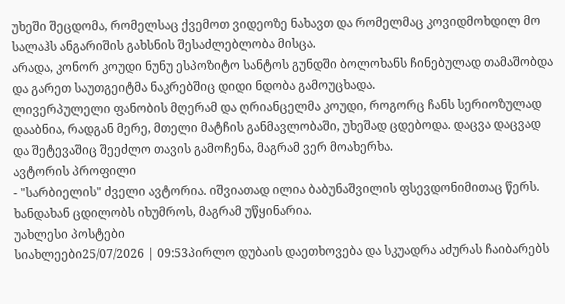უხეში შეცდომა, რომელსაც ქვემოთ ვიდეოზე ნახავთ და რომელმაც კოვიდმოხდილ მო სალაჰს ანგარიშის გახსნის შესაძლებლობა მისცა.
არადა, კონორ კოუდი ნუნუ ესპოზიტო სანტოს გუნდში ბოლოხანს ჩინებულად თამაშობდა და გარეთ საუთგეიტმა ნაკრებშიც დიდი ნდობა გამოუცხადა.
ლივერპულელი ფანობის მღერამ და ღრიანცელმა კოუდი, როგორც ჩანს სერიოზულად დააბნია, რადგან მერე, მთელი მატჩის განმავლობაში, უხეშად ცდებოდა. დაცვა დაცვად და შეტევაშიც შეეძლო თავის გამოჩენა, მაგრამ ვერ მოახერხა.
ავტორის პროფილი
- "სარბიელის" ძველი ავტორია. იშვიათად ილია ბაბუნაშვილის ფსევდონიმითაც წერს. ხანდახან ცდილობს იხუმროს, მაგრამ უწყინარია.
უახლესი პოსტები
სიახლეები25/07/2026 | 09:53პირლო დუბაის დაეთხოვება და სკუადრა აძურას ჩაიბარებს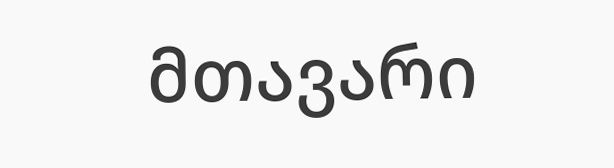მთავარი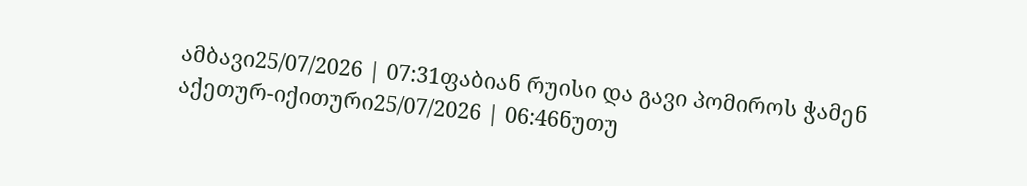ამბავი25/07/2026 | 07:31ფაბიან რუისი და გავი პომიროს ჭამენ
აქეთურ-იქითური25/07/2026 | 06:46ნუთუ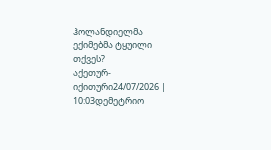ჰოლანდიელმა ექიმებმა ტყუილი თქვეს?
აქეთურ-იქითური24/07/2026 | 10:03დემეტრიო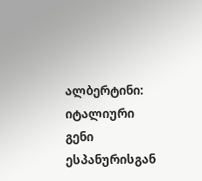ალბერტინი: იტალიური გენი ესპანურისგან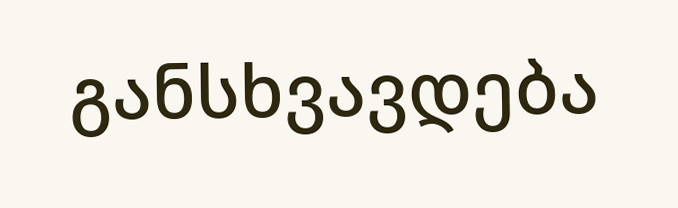განსხვავდება